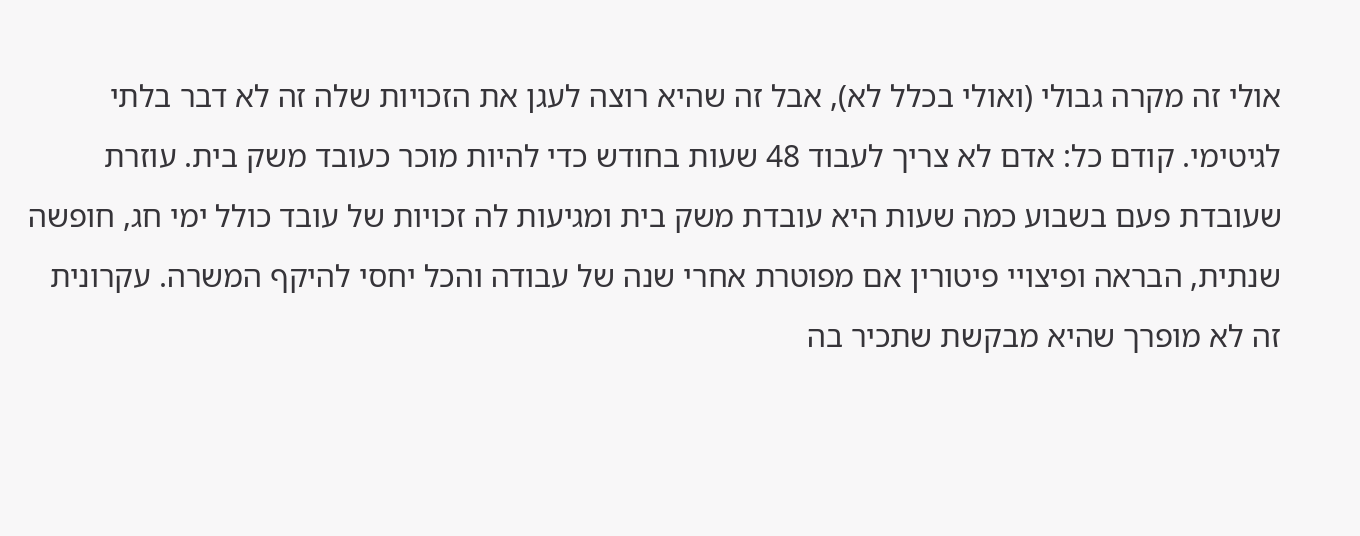אולי זה מקרה גבולי (ואולי בכלל לא), אבל זה שהיא רוצה לעגן את הזכויות שלה זה לא דבר בלתי לגיטימי. קודם כל: אדם לא צריך לעבוד 48 שעות בחודש כדי להיות מוכר כעובד משק בית. עוזרת שעובדת פעם בשבוע כמה שעות היא עובדת משק בית ומגיעות לה זכויות של עובד כולל ימי חג, חופשה שנתית, הבראה ופיצויי פיטורין אם מפוטרת אחרי שנה של עבודה והכל יחסי להיקף המשרה. עקרונית זה לא מופרך שהיא מבקשת שתכיר בה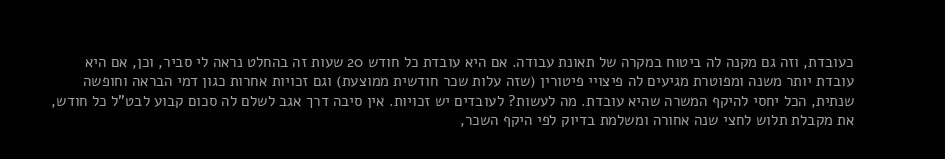כעובדת, וזה גם מקנה לה ביטוח במקרה של תאונת עבודה. אם היא עובדת כל חודש 20 שעות זה בהחלט נראה לי סביר, וכן, אם היא עובדת יותר משנה ומפוטרת מגיעים לה פיצויי פיטורין (שזה עלות שכר חודשית ממוצעת) וגם זכויות אחרות כגון דמי הבראה וחופשה שנתית, הכל יחסי להיקף המשרה שהיא עובדת. מה לעשות? לעובדים יש זכויות. אין סיבה דרך אגב לשלם לה סכום קבוע לבט"ל כל חודש, את מקבלת תלוש לחצי שנה אחורה ומשלמת בדיוק לפי היקף השכר,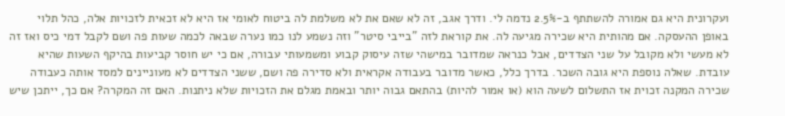ועקרונית היא גם אמורה להשתתף ב-2.5% נדמה לי. ודרך אגב, זה לא שאם את לא משלמת לה ביטוח לאומי אז היא לא זכאית לזכויות אלה, כהל תלוי באופן ההעסקה. אם מהותית היא שכירה מגיעה לה. את קוראת לזה "בייבי סיטר" וזה נשמע לנו כמו נערה שבאה לכמה שעות פה ושם לקבל דמי כיס ואז זה לא מעשי ולא מקובל על שני הצדדים, אבל כנראה שמדובר במישהי שזה עיסוק קבוע ומשמעותי עבורה, אם כי יש חוסר קביעות בהיקף השעות שהיא עובדת. שאלה נוספת היא גובה השכר. בדרך כלל, כאשר מדובר בעבודה אקראית ולא סדירה פה ושם, ששני הצדדים לא מעוניינים למסד אותה כעבודה שכירה המקנה זכוית אז התשלום לשעה הוא (או אמור להיות) בהתאם גבוה יותר ובאמת מגלם את הזכויות שלא ניתנות. האם זה המקרה? אם כך, ייתכן שיש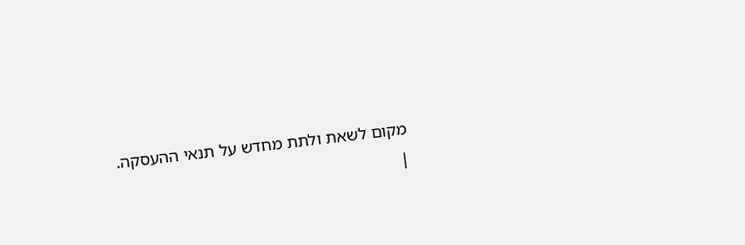מקום לשאת ולתת מחדש על תנאי ההעסקה.
|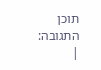תוכן התגובה:
|